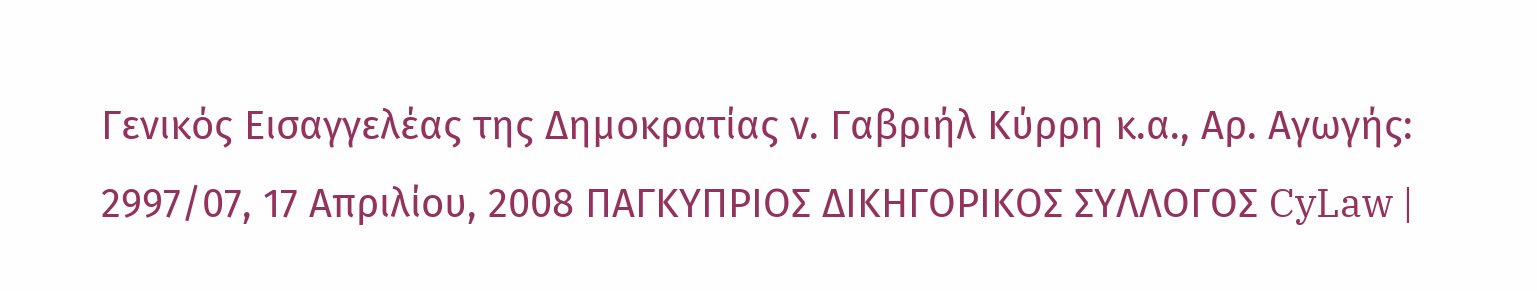Γενικός Εισαγγελέας της Δημοκρατίας ν. Γαβριήλ Κύρρη κ.α., Αρ. Αγωγής: 2997/07, 17 Απριλίου, 2008 ΠΑΓΚΥΠΡΙΟΣ ΔΙΚΗΓΟΡΙΚΟΣ ΣΥΛΛΟΓΟΣ CyLaw |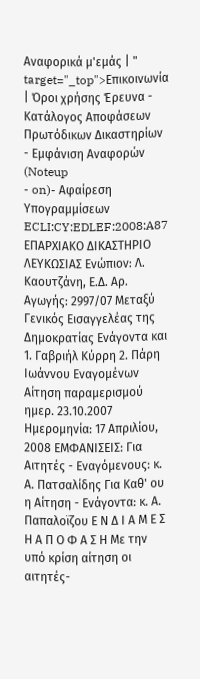Αναφορικά μ'εμάς | " target="_top">Επικοινωνία | Όροι χρήσης Έρευνα - Κατάλογος Αποφάσεων Πρωτόδικων Δικαστηρίων - Εμφάνιση Αναφορών (Noteup
- on)- Αφαίρεση Υπογραμμίσεων ECLI:CY:EDLEF:2008:A87 ΕΠΑΡΧΙΑΚΟ ΔΙΚΑΣΤΗΡΙΟ ΛΕΥΚΩΣΙΑΣ Ενώπιον: Λ. Καουτζάνη, Ε.Δ. Αρ. Αγωγής: 2997/07 Μεταξύ Γενικός Εισαγγελέας της Δημοκρατίας Ενάγοντα και 1. Γαβριήλ Κύρρη 2. Πάρη Ιωάννου Εναγομένων Αίτηση παραμερισμού ημερ. 23.10.2007 Ημερομηνία: 17 Απριλίου, 2008 ΕΜΦΑΝΙΣΕΙΣ: Για Αιτητές - Εναγόμενους: κ. Α. Πατσαλίδης Για Καθ' ου η Αίτηση - Ενάγοντα: κ. Α. Παπαλοϊζου Ε Ν Δ Ι Α Μ Ε Σ Η Α Π Ο Φ Α Σ Η Με την υπό κρίση αίτηση οι αιτητές-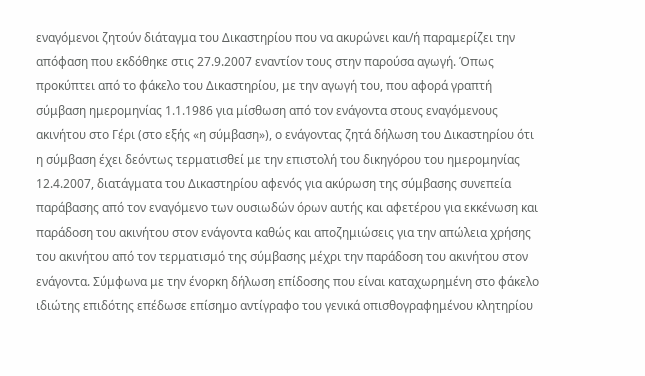εναγόμενοι ζητούν διάταγμα του Δικαστηρίου που να ακυρώνει και/ή παραμερίζει την απόφαση που εκδόθηκε στις 27.9.2007 εναντίον τους στην παρούσα αγωγή. Όπως προκύπτει από το φάκελο του Δικαστηρίου, με την αγωγή του, που αφορά γραπτή σύμβαση ημερομηνίας 1.1.1986 για μίσθωση από τον ενάγοντα στους εναγόμενους ακινήτου στο Γέρι (στο εξής «η σύμβαση»), ο ενάγοντας ζητά δήλωση του Δικαστηρίου ότι η σύμβαση έχει δεόντως τερματισθεί με την επιστολή του δικηγόρου του ημερομηνίας 12.4.2007, διατάγματα του Δικαστηρίου αφενός για ακύρωση της σύμβασης συνεπεία παράβασης από τον εναγόμενο των ουσιωδών όρων αυτής και αφετέρου για εκκένωση και παράδοση του ακινήτου στον ενάγοντα καθώς και αποζημιώσεις για την απώλεια χρήσης του ακινήτου από τον τερματισμό της σύμβασης μέχρι την παράδοση του ακινήτου στον ενάγοντα. Σύμφωνα με την ένορκη δήλωση επίδοσης που είναι καταχωρημένη στο φάκελο ιδιώτης επιδότης επέδωσε επίσημο αντίγραφο του γενικά οπισθογραφημένου κλητηρίου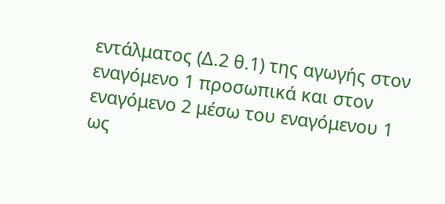εντάλματος (Δ.2 θ.1) της αγωγής στον εναγόμενο 1 προσωπικά και στον εναγόμενο 2 μέσω του εναγόμενου 1 ως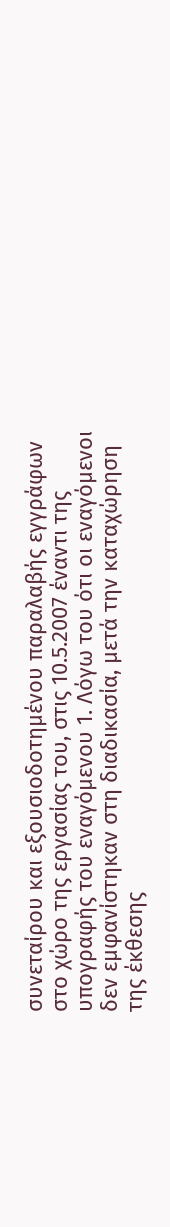συνεταίρου και εξουσιοδοτημένου παραλαβής εγγράφων στο χώρο της εργασίας του, στις 10.5.2007 έναντι της υπογραφής του εναγόμενου 1. Λόγω του ότι οι εναγόμενοι δεν εμφανίστηκαν στη διαδικασία, μετά την καταχώρηση της έκθεσης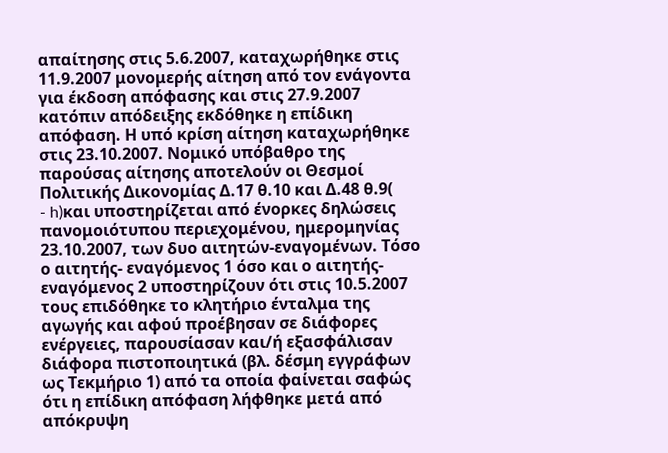απαίτησης στις 5.6.2007, καταχωρήθηκε στις 11.9.2007 μονομερής αίτηση από τον ενάγοντα για έκδοση απόφασης και στις 27.9.2007 κατόπιν απόδειξης εκδόθηκε η επίδικη απόφαση. Η υπό κρίση αίτηση καταχωρήθηκε στις 23.10.2007. Νομικό υπόβαθρο της παρούσας αίτησης αποτελούν οι Θεσμοί Πολιτικής Δικονομίας Δ.17 θ.10 και Δ.48 θ.9(
- h)και υποστηρίζεται από ένορκες δηλώσεις πανομοιότυπου περιεχομένου, ημερομηνίας 23.10.2007, των δυο αιτητών-εναγομένων. Τόσο ο αιτητής- εναγόμενος 1 όσο και ο αιτητής- εναγόμενος 2 υποστηρίζουν ότι στις 10.5.2007 τους επιδόθηκε το κλητήριο ένταλμα της αγωγής και αφού προέβησαν σε διάφορες ενέργειες, παρουσίασαν και/ή εξασφάλισαν διάφορα πιστοποιητικά (βλ. δέσμη εγγράφων ως Τεκμήριο 1) από τα οποία φαίνεται σαφώς ότι η επίδικη απόφαση λήφθηκε μετά από απόκρυψη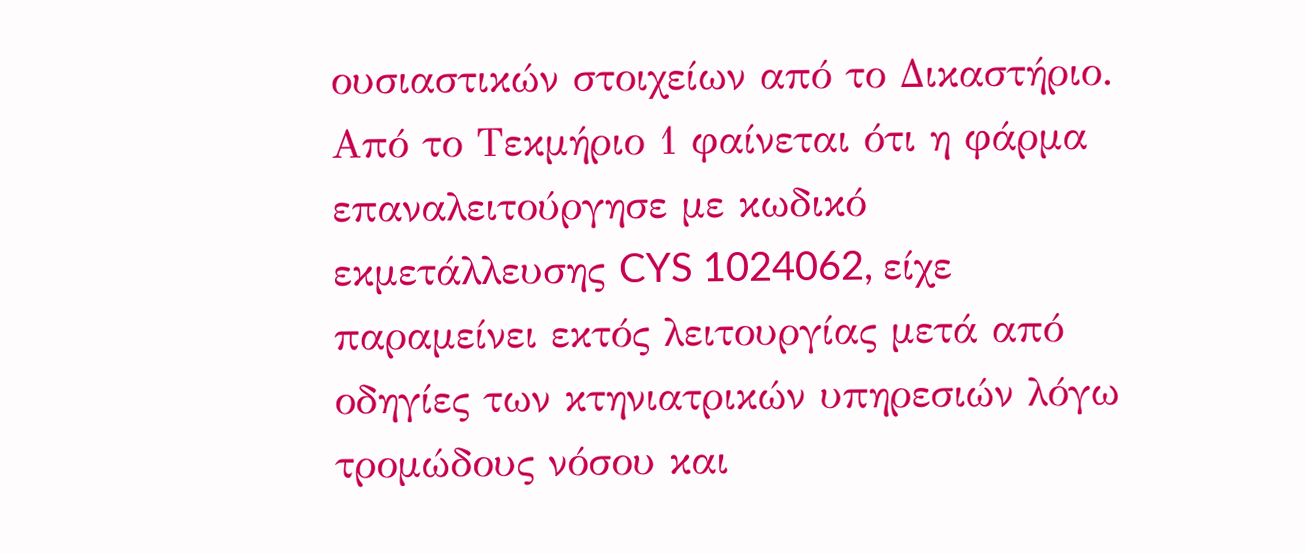ουσιαστικών στοιχείων από το Δικαστήριο. Από το Τεκμήριο 1 φαίνεται ότι η φάρμα επαναλειτούργησε με κωδικό εκμετάλλευσης CYS 1024062, είχε παραμείνει εκτός λειτουργίας μετά από οδηγίες των κτηνιατρικών υπηρεσιών λόγω τρομώδους νόσου και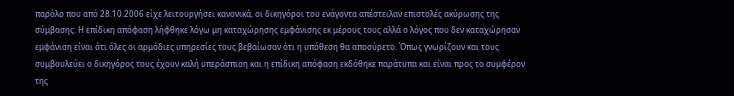παρόλο που από 28.10.2006 είχε λειτουργήσει κανονικά, οι δικηγόροι του ενάγοντα απέστειλαν επιστολές ακύρωσης της σύμβασης. Η επίδικη απόφαση λήφθηκε λόγω μη καταχώρησης εμφάνισης εκ μέρους τους αλλά ο λόγος που δεν καταχώρησαν εμφάνιση είναι ότι όλες οι αρμόδιες υπηρεσίες τους βεβαίωσαν ότι η υπόθεση θα αποσύρετο. Όπως γνωρίζουν και τους συμβουλεύει ο δικηγόρος τους έχουν καλή υπεράσπιση και η επίδικη απόφαση εκδόθηκε παράτυπα και είναι προς το συμφέρον της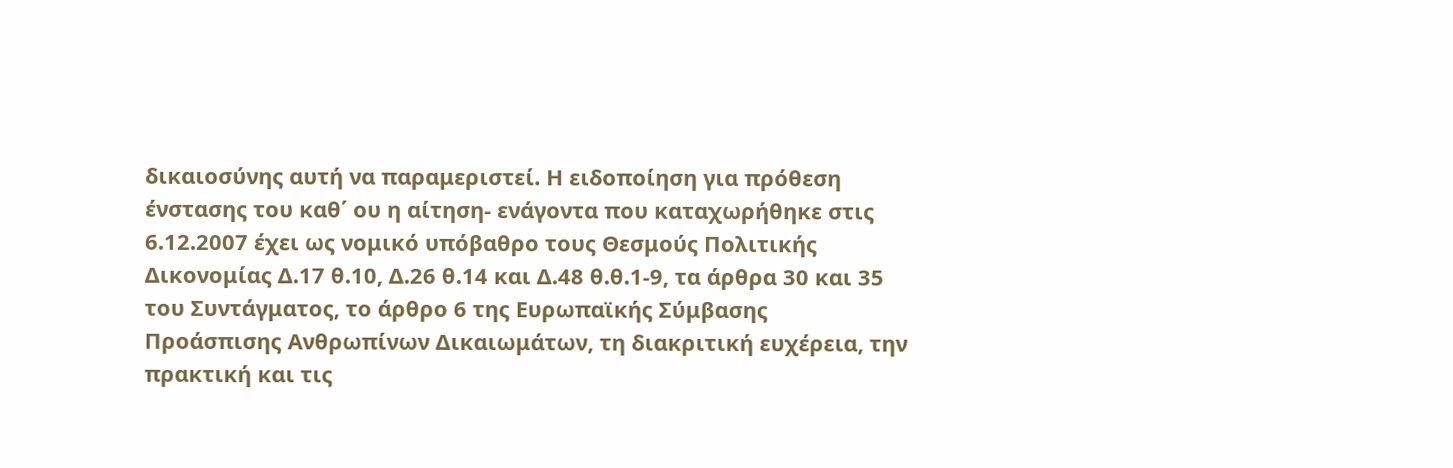δικαιοσύνης αυτή να παραμεριστεί. Η ειδοποίηση για πρόθεση ένστασης του καθ΄ ου η αίτηση- ενάγοντα που καταχωρήθηκε στις 6.12.2007 έχει ως νομικό υπόβαθρο τους Θεσμούς Πολιτικής Δικονομίας Δ.17 θ.10, Δ.26 θ.14 και Δ.48 θ.θ.1-9, τα άρθρα 30 και 35 του Συντάγματος, το άρθρο 6 της Ευρωπαϊκής Σύμβασης Προάσπισης Ανθρωπίνων Δικαιωμάτων, τη διακριτική ευχέρεια, την πρακτική και τις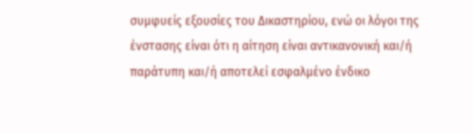συμφυείς εξουσίες του Δικαστηρίου, ενώ οι λόγοι της ένστασης είναι ότι η αίτηση είναι αντικανονική και/ή παράτυπη και/ή αποτελεί εσφαλμένο ένδικο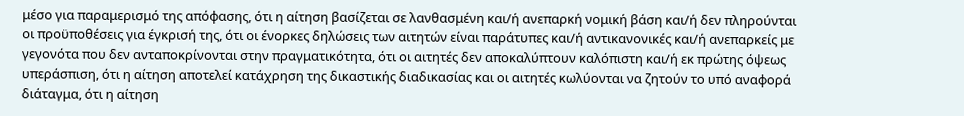μέσο για παραμερισμό της απόφασης, ότι η αίτηση βασίζεται σε λανθασμένη και/ή ανεπαρκή νομική βάση και/ή δεν πληρούνται οι προϋποθέσεις για έγκρισή της, ότι οι ένορκες δηλώσεις των αιτητών είναι παράτυπες και/ή αντικανονικές και/ή ανεπαρκείς με γεγονότα που δεν ανταποκρίνονται στην πραγματικότητα, ότι οι αιτητές δεν αποκαλύπτουν καλόπιστη και/ή εκ πρώτης όψεως υπεράσπιση, ότι η αίτηση αποτελεί κατάχρηση της δικαστικής διαδικασίας και οι αιτητές κωλύονται να ζητούν το υπό αναφορά διάταγμα, ότι η αίτηση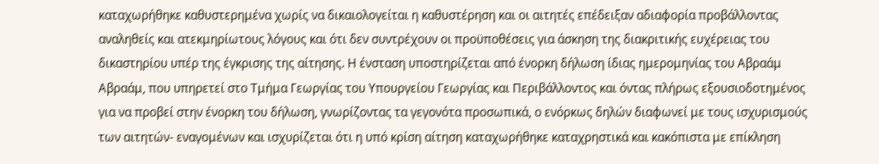καταχωρήθηκε καθυστερημένα χωρίς να δικαιολογείται η καθυστέρηση και οι αιτητές επέδειξαν αδιαφορία προβάλλοντας αναληθείς και ατεκμηρίωτους λόγους και ότι δεν συντρέχουν οι προϋποθέσεις για άσκηση της διακριτικής ευχέρειας του δικαστηρίου υπέρ της έγκρισης της αίτησης. Η ένσταση υποστηρίζεται από ένορκη δήλωση ίδιας ημερομηνίας του Αβραάμ Αβραάμ, που υπηρετεί στο Τμήμα Γεωργίας του Υπουργείου Γεωργίας και Περιβάλλοντος και όντας πλήρως εξουσιοδοτημένος για να προβεί στην ένορκη του δήλωση, γνωρίζοντας τα γεγονότα προσωπικά, ο ενόρκως δηλών διαφωνεί με τους ισχυρισμούς των αιτητών- εναγομένων και ισχυρίζεται ότι η υπό κρίση αίτηση καταχωρήθηκε καταχρηστικά και κακόπιστα με επίκληση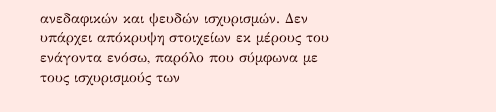ανεδαφικών και ψευδών ισχυρισμών. Δεν υπάρχει απόκρυψη στοιχείων εκ μέρους του ενάγοντα ενόσω, παρόλο που σύμφωνα με τους ισχυρισμούς των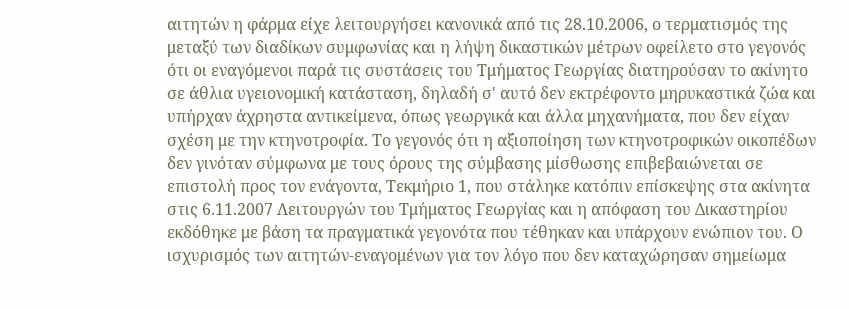αιτητών η φάρμα είχε λειτουργήσει κανονικά από τις 28.10.2006, ο τερματισμός της μεταξύ των διαδίκων συμφωνίας και η λήψη δικαστικών μέτρων οφείλετο στο γεγονός ότι οι εναγόμενοι παρά τις συστάσεις του Τμήματος Γεωργίας διατηρούσαν το ακίνητο σε άθλια υγειονομική κατάσταση, δηλαδή σ' αυτό δεν εκτρέφοντο μηρυκαστικά ζώα και υπήρχαν άχρηστα αντικείμενα, όπως γεωργικά και άλλα μηχανήματα, που δεν είχαν σχέση με την κτηνοτροφία. Το γεγονός ότι η αξιοποίηση των κτηνοτροφικών οικοπέδων δεν γινόταν σύμφωνα με τους όρους της σύμβασης μίσθωσης επιβεβαιώνεται σε επιστολή προς τον ενάγοντα, Τεκμήριο 1, που στάληκε κατόπιν επίσκεψης στα ακίνητα στις 6.11.2007 Λειτουργών του Τμήματος Γεωργίας και η απόφαση του Δικαστηρίου εκδόθηκε με βάση τα πραγματικά γεγονότα που τέθηκαν και υπάρχουν ενώπιον του. Ο ισχυρισμός των αιτητών-εναγομένων για τον λόγο που δεν καταχώρησαν σημείωμα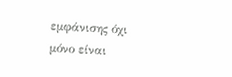εμφάνισης όχι μόνο είναι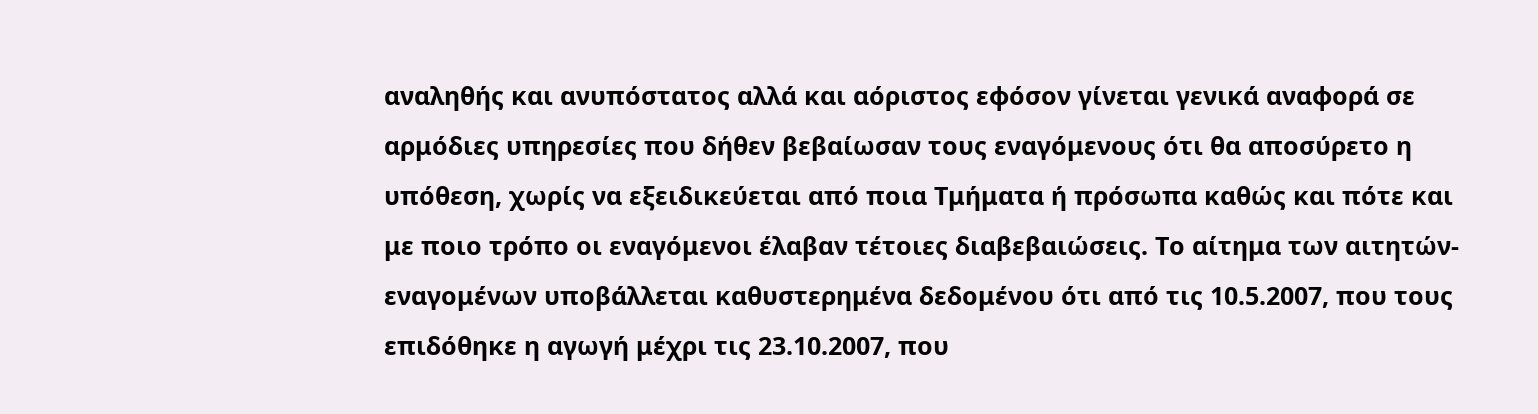αναληθής και ανυπόστατος αλλά και αόριστος εφόσον γίνεται γενικά αναφορά σε αρμόδιες υπηρεσίες που δήθεν βεβαίωσαν τους εναγόμενους ότι θα αποσύρετο η υπόθεση, χωρίς να εξειδικεύεται από ποια Τμήματα ή πρόσωπα καθώς και πότε και με ποιο τρόπο οι εναγόμενοι έλαβαν τέτοιες διαβεβαιώσεις. Το αίτημα των αιτητών-εναγομένων υποβάλλεται καθυστερημένα δεδομένου ότι από τις 10.5.2007, που τους επιδόθηκε η αγωγή μέχρι τις 23.10.2007, που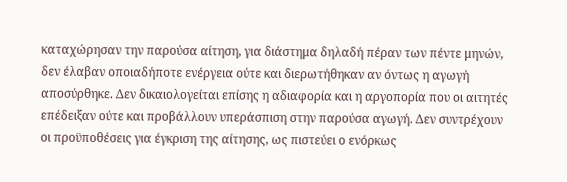καταχώρησαν την παρούσα αίτηση, για διάστημα δηλαδή πέραν των πέντε μηνών, δεν έλαβαν οποιαδήποτε ενέργεια ούτε και διερωτήθηκαν αν όντως η αγωγή αποσύρθηκε. Δεν δικαιολογείται επίσης η αδιαφορία και η αργοπορία που οι αιτητές επέδειξαν ούτε και προβάλλουν υπεράσπιση στην παρούσα αγωγή. Δεν συντρέχουν οι προϋποθέσεις για έγκριση της αίτησης, ως πιστεύει ο ενόρκως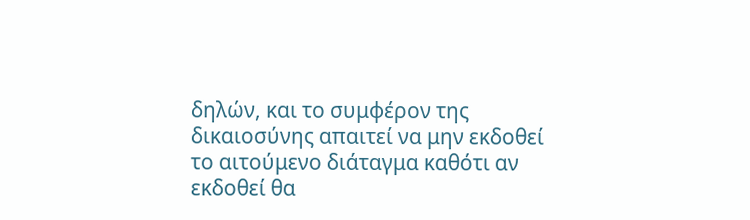δηλών, και το συμφέρον της δικαιοσύνης απαιτεί να μην εκδοθεί το αιτούμενο διάταγμα καθότι αν εκδοθεί θα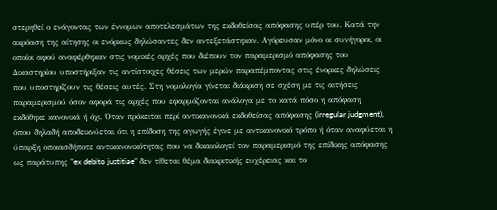στερηθεί ο ενάγοντας των έννομων αποτελεσμάτων της εκδοθείσας απόφασης υπέρ του. Κατά την ακρόαση της αίτησης οι ενόρκως δηλώσαντες δεν αντεξετάστηκαν. Αγόρευσαν μόνο οι συνήγοροι, οι οποίοι αφού αναφέρθηκαν στις νομικές αρχές που διέπουν τον παραμερισμό απόφασης του Δικαστηρίου υποστήριξαν τις αντίστοιχες θέσεις των μερών παραπέμποντας στις ένορκες δηλώσεις που υποστηρίζουν τις θέσεις αυτές. Στη νομολογία γίνεται διάκριση σε σχέση με τις αιτήσεις παραμερισμού όσον αφορά τις αρχές που εφαρμόζονται ανάλογα με το κατά πόσο η απόφαση εκδόθηκε κανονικά ή όχι. Όταν πρόκειται περί αντικανονικά εκδοθείσας απόφασης (irregular judgment), όπου δηλαδή αποδεικνύεται ότι η επίδοση της αγωγής έγινε με αντικανονικό τρόπο ή όταν αναφύεται η ύπαρξη οποιασδήποτε αντικανονικότητας που να δικαιολογεί τον παραμερισμό της επίδικης απόφασης ως παράτυπης "ex debito justitiae" δεν τίθεται θέμα διακριτικής ευχέρειας και το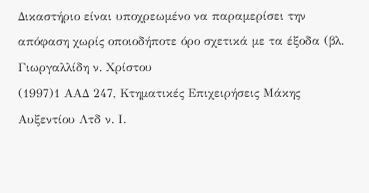Δικαστήριο είναι υποχρεωμένο να παραμερίσει την απόφαση χωρίς οποιοδήποτε όρο σχετικά με τα έξοδα (βλ. Γιωργαλλίδη ν. Χρίστου
(1997)1 ΑΑΔ 247, Κτηματικές Επιχειρήσεις Μάκης Αυξεντίου Λτδ ν. Ι.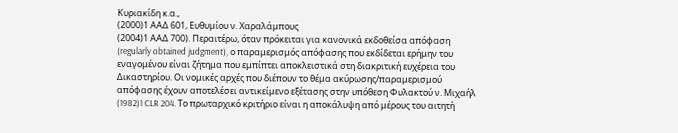Κυριακίδη κ.α.,
(2000)1 ΑΑΔ 601, Ευθυμίου ν. Χαραλάμπους
(2004)1 ΑΑΔ 700). Περαιτέρω, όταν πρόκειται για κανονικά εκδοθείσα απόφαση (regularly obtained judgment), ο παραμερισμός απόφασης που εκδίδεται ερήμην του εναγομένου είναι ζήτημα που εμπίπτει αποκλειστικά στη διακριτική ευχέρεια του Δικαστηρίου. Οι νομικές αρχές που διέπουν το θέμα ακύρωσης/παραμερισμού απόφασης έχουν αποτελέσει αντικείμενο εξέτασης στην υπόθεση Φυλακτού ν. Μιχαήλ
(1982)1 CLR 204. Το πρωταρχικό κριτήριο είναι η αποκάλυψη από μέρους του αιτητή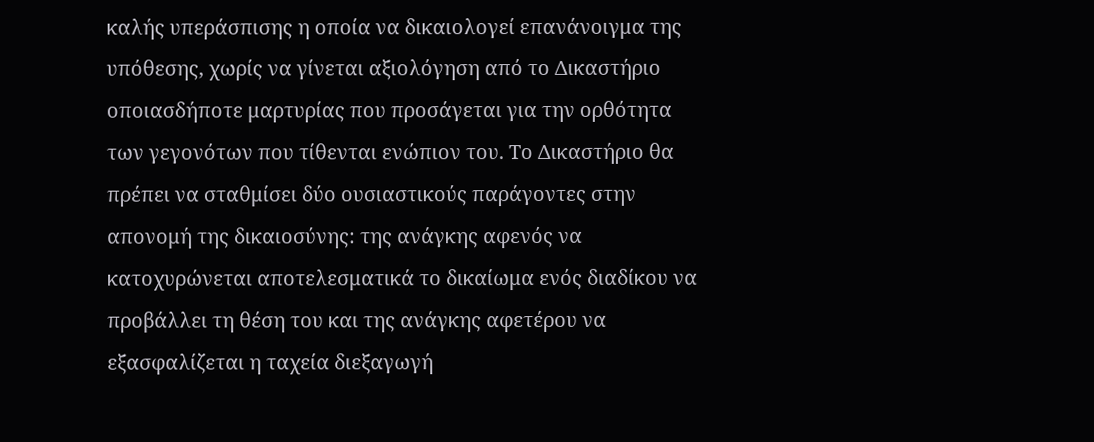καλής υπεράσπισης η οποία να δικαιολογεί επανάνοιγμα της υπόθεσης, χωρίς να γίνεται αξιολόγηση από το Δικαστήριο οποιασδήποτε μαρτυρίας που προσάγεται για την ορθότητα των γεγονότων που τίθενται ενώπιον του. Το Δικαστήριο θα πρέπει να σταθμίσει δύο ουσιαστικούς παράγοντες στην απονομή της δικαιοσύνης: της ανάγκης αφενός να κατοχυρώνεται αποτελεσματικά το δικαίωμα ενός διαδίκου να προβάλλει τη θέση του και της ανάγκης αφετέρου να εξασφαλίζεται η ταχεία διεξαγωγή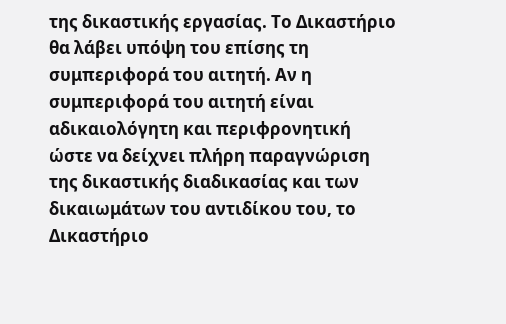της δικαστικής εργασίας. Το Δικαστήριο θα λάβει υπόψη του επίσης τη συμπεριφορά του αιτητή. Αν η συμπεριφορά του αιτητή είναι αδικαιολόγητη και περιφρονητική ώστε να δείχνει πλήρη παραγνώριση της δικαστικής διαδικασίας και των δικαιωμάτων του αντιδίκου του, το Δικαστήριο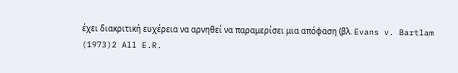έχει διακριτική ευχέρεια να αρνηθεί να παραμερίσει μια απόφαση (βλ. Evans v. Bartlam
(1973)2 All E.R.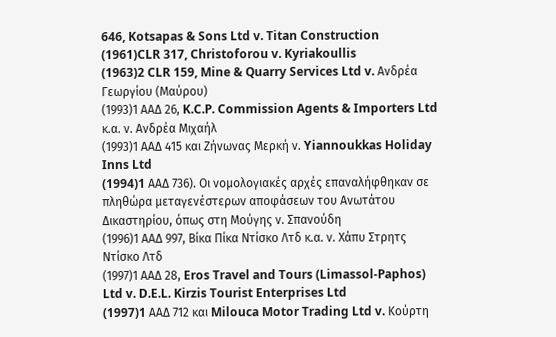646, Kotsapas & Sons Ltd v. Titan Construction
(1961)CLR 317, Christoforou v. Kyriakoullis
(1963)2 CLR 159, Mine & Quarry Services Ltd v. Ανδρέα Γεωργίου (Μαύρου)
(1993)1 ΑΑΔ 26, K.C.P. Commission Agents & Importers Ltd κ.α. ν. Ανδρέα Μιχαήλ
(1993)1 ΑΑΔ 415 και Ζήνωνας Μερκή ν. Yiannoukkas Holiday Inns Ltd
(1994)1 AAΔ 736). Οι νομολογιακές αρχές επαναλήφθηκαν σε πληθώρα μεταγενέστερων αποφάσεων του Ανωτάτου Δικαστηρίου, όπως στη Μούγης ν. Σπανούδη
(1996)1 ΑΑΔ 997, Βίκα Πίκα Ντίσκο Λτδ κ.α. ν. Χάπυ Στρητς Ντίσκο Λτδ
(1997)1 ΑΑΔ 28, Eros Travel and Tours (Limassol-Paphos) Ltd v. D.E.L. Kirzis Tourist Enterprises Ltd
(1997)1 AAΔ 712 και Milouca Motor Trading Ltd v. Κούρτη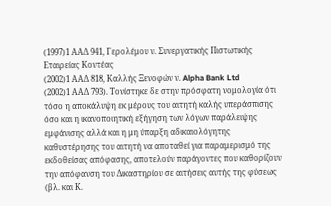(1997)1 ΑΑΔ 941, Γερολέμου ν. Συνεργατικής Πιστωτικής Εταιρείας Κοντέας
(2002)1 ΑΑΔ 818, Καλλής Ξενοφών ν. Alpha Bank Ltd
(2002)1 ΑΑΔ 793). Τονίστηκε δε στην πρόσφατη νομολογία ότι τόσο η αποκάλυψη εκ μέρους του αιτητή καλής υπεράσπισης όσο και η ικανοποιητική εξήγηση των λόγων παράλειψης εμφάνισης αλλά και η μη ύπαρξη αδικαιολόγητης καθυστέρησης του αιτητή να αποταθεί για παραμερισμό της εκδοθείσας απόφασης, αποτελούν παράγοντες που καθορίζουν την απόφανση του Δικαστηρίου σε αιτήσεις αυτής της φύσεως (βλ. και Κ.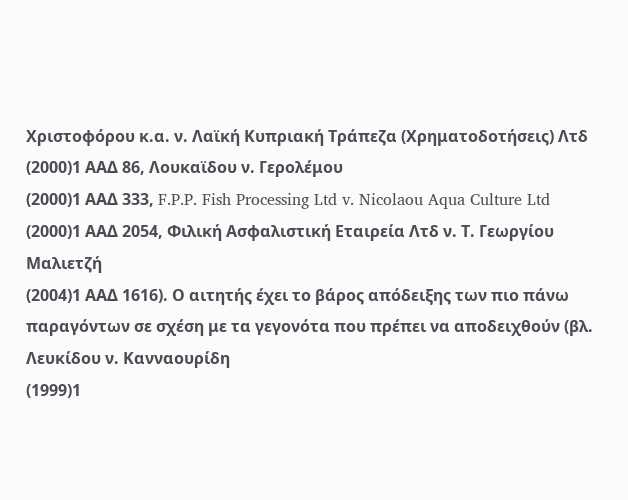Χριστοφόρου κ.α. ν. Λαϊκή Κυπριακή Τράπεζα (Χρηματοδοτήσεις) Λτδ
(2000)1 ΑΑΔ 86, Λουκαϊδου ν. Γερολέμου
(2000)1 ΑΑΔ 333, F.P.P. Fish Processing Ltd v. Nicolaou Aqua Culture Ltd
(2000)1 ΑΑΔ 2054, Φιλική Ασφαλιστική Εταιρεία Λτδ ν. Τ. Γεωργίου Μαλιετζή
(2004)1 ΑΑΔ 1616). Ο αιτητής έχει το βάρος απόδειξης των πιο πάνω παραγόντων σε σχέση με τα γεγονότα που πρέπει να αποδειχθούν (βλ. Λευκίδου ν. Κανναουρίδη
(1999)1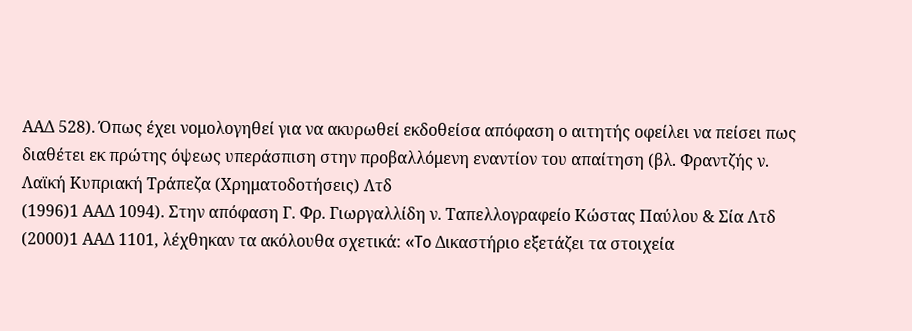ΑΑΔ 528). Όπως έχει νομολογηθεί για να ακυρωθεί εκδοθείσα απόφαση ο αιτητής οφείλει να πείσει πως διαθέτει εκ πρώτης όψεως υπεράσπιση στην προβαλλόμενη εναντίον του απαίτηση (βλ. Φραντζής ν. Λαϊκή Κυπριακή Τράπεζα (Χρηματοδοτήσεις) Λτδ
(1996)1 ΑΑΔ 1094). Στην απόφαση Γ. Φρ. Γιωργαλλίδη ν. Ταπελλογραφείο Κώστας Παύλου & Σία Λτδ
(2000)1 ΑΑΔ 1101, λέχθηκαν τα ακόλουθα σχετικά: «To Δικαστήριο εξετάζει τα στοιχεία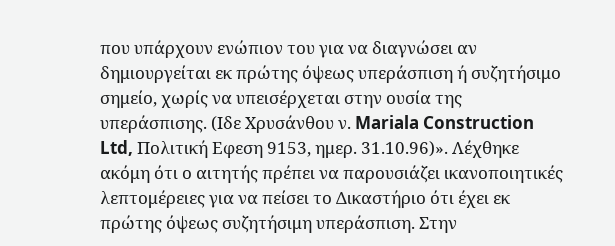που υπάρχουν ενώπιον του για να διαγνώσει αν δημιουργείται εκ πρώτης όψεως υπεράσπιση ή συζητήσιμο σημείο, χωρίς να υπεισέρχεται στην ουσία της υπεράσπισης. (Ιδε Χρυσάνθου ν. Mariala Construction Ltd, Πολιτική Εφεση 9153, ημερ. 31.10.96)». Λέχθηκε ακόμη ότι ο αιτητής πρέπει να παρουσιάζει ικανοποιητικές λεπτομέρειες για να πείσει το Δικαστήριο ότι έχει εκ πρώτης όψεως συζητήσιμη υπεράσπιση. Στην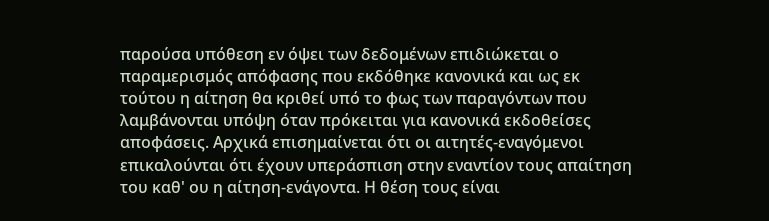παρούσα υπόθεση εν όψει των δεδομένων επιδιώκεται ο παραμερισμός απόφασης που εκδόθηκε κανονικά και ως εκ τούτου η αίτηση θα κριθεί υπό το φως των παραγόντων που λαμβάνονται υπόψη όταν πρόκειται για κανονικά εκδοθείσες αποφάσεις. Αρχικά επισημαίνεται ότι οι αιτητές-εναγόμενοι επικαλούνται ότι έχουν υπεράσπιση στην εναντίον τους απαίτηση του καθ' ου η αίτηση-ενάγοντα. Η θέση τους είναι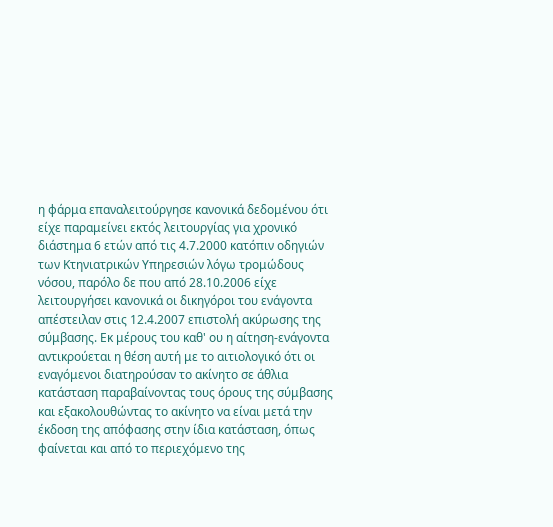η φάρμα επαναλειτούργησε κανονικά δεδομένου ότι είχε παραμείνει εκτός λειτουργίας για χρονικό διάστημα 6 ετών από τις 4.7.2000 κατόπιν οδηγιών των Κτηνιατρικών Υπηρεσιών λόγω τρομώδους νόσου, παρόλο δε που από 28.10.2006 είχε λειτουργήσει κανονικά οι δικηγόροι του ενάγοντα απέστειλαν στις 12.4.2007 επιστολή ακύρωσης της σύμβασης. Εκ μέρους του καθ' ου η αίτηση-ενάγοντα αντικρούεται η θέση αυτή με το αιτιολογικό ότι οι εναγόμενοι διατηρούσαν το ακίνητο σε άθλια κατάσταση παραβαίνοντας τους όρους της σύμβασης και εξακολουθώντας το ακίνητο να είναι μετά την έκδοση της απόφασης στην ίδια κατάσταση, όπως φαίνεται και από το περιεχόμενο της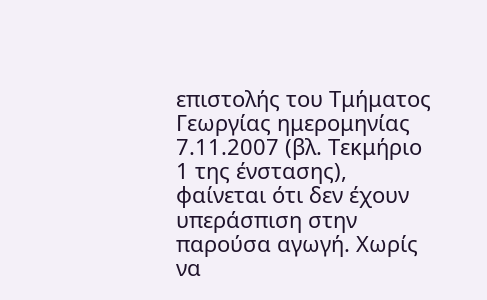επιστολής του Τμήματος Γεωργίας ημερομηνίας 7.11.2007 (βλ. Τεκμήριο 1 της ένστασης), φαίνεται ότι δεν έχουν υπεράσπιση στην παρούσα αγωγή. Χωρίς να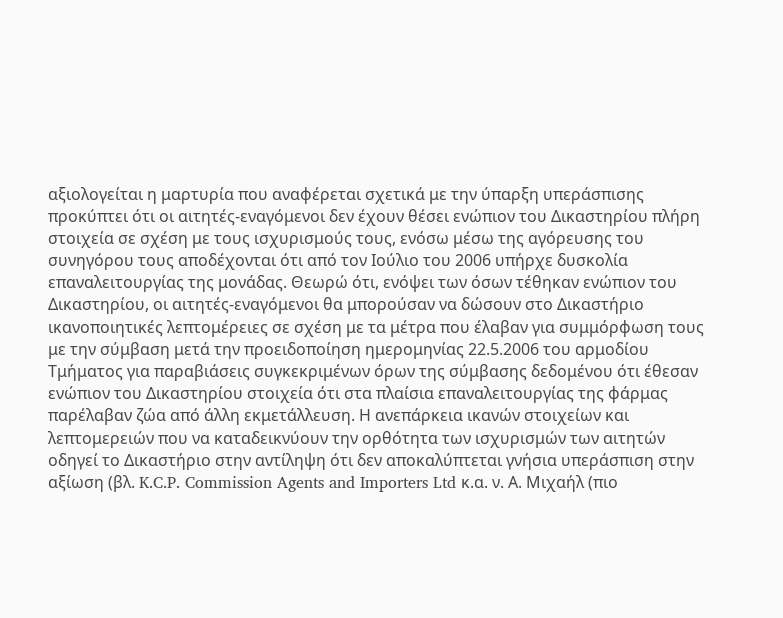αξιολογείται η μαρτυρία που αναφέρεται σχετικά με την ύπαρξη υπεράσπισης προκύπτει ότι οι αιτητές-εναγόμενοι δεν έχουν θέσει ενώπιον του Δικαστηρίου πλήρη στοιχεία σε σχέση με τους ισχυρισμούς τους, ενόσω μέσω της αγόρευσης του συνηγόρου τους αποδέχονται ότι από τον Ιούλιο του 2006 υπήρχε δυσκολία επαναλειτουργίας της μονάδας. Θεωρώ ότι, ενόψει των όσων τέθηκαν ενώπιον του Δικαστηρίου, οι αιτητές-εναγόμενοι θα μπορούσαν να δώσουν στο Δικαστήριο ικανοποιητικές λεπτομέρειες σε σχέση με τα μέτρα που έλαβαν για συμμόρφωση τους με την σύμβαση μετά την προειδοποίηση ημερομηνίας 22.5.2006 του αρμοδίου Τμήματος για παραβιάσεις συγκεκριμένων όρων της σύμβασης δεδομένου ότι έθεσαν ενώπιον του Δικαστηρίου στοιχεία ότι στα πλαίσια επαναλειτουργίας της φάρμας παρέλαβαν ζώα από άλλη εκμετάλλευση. Η ανεπάρκεια ικανών στοιχείων και λεπτομερειών που να καταδεικνύουν την ορθότητα των ισχυρισμών των αιτητών οδηγεί το Δικαστήριο στην αντίληψη ότι δεν αποκαλύπτεται γνήσια υπεράσπιση στην αξίωση (βλ. K.C.P. Commission Agents and Importers Ltd κ.α. ν. Α. Μιχαήλ (πιο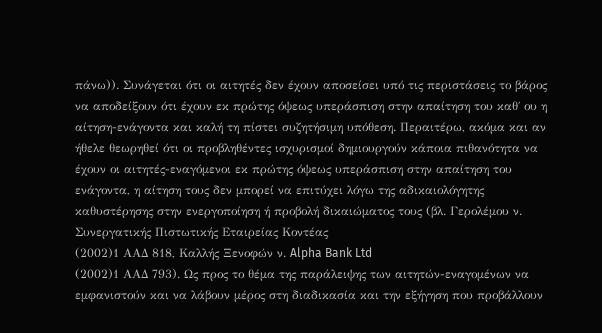πάνω)). Συνάγεται ότι οι αιτητές δεν έχουν αποσείσει υπό τις περιστάσεις το βάρος να αποδείξουν ότι έχουν εκ πρώτης όψεως υπεράσπιση στην απαίτηση του καθ΄ ου η αίτηση-ενάγοντα και καλή τη πίστει συζητήσιμη υπόθεση. Περαιτέρω, ακόμα και αν ήθελε θεωρηθεί ότι οι προβληθέντες ισχυρισμοί δημιουργούν κάποια πιθανότητα να έχουν οι αιτητές-εναγόμενοι εκ πρώτης όψεως υπεράσπιση στην απαίτηση του ενάγοντα, η αίτηση τους δεν μπορεί να επιτύχει λόγω της αδικαιολόγητης καθυστέρησης στην ενεργοποίηση ή προβολή δικαιώματος τους (βλ. Γερολέμου ν. Συνεργατικής Πιστωτικής Εταιρείας Κοντέας
(2002)1 ΑΑΔ 818, Καλλής Ξενοφών ν. Alpha Bank Ltd
(2002)1 ΑΑΔ 793). Ως προς το θέμα της παράλειψης των αιτητών-εναγομένων να εμφανιστούν και να λάβουν μέρος στη διαδικασία και την εξήγηση που προβάλλουν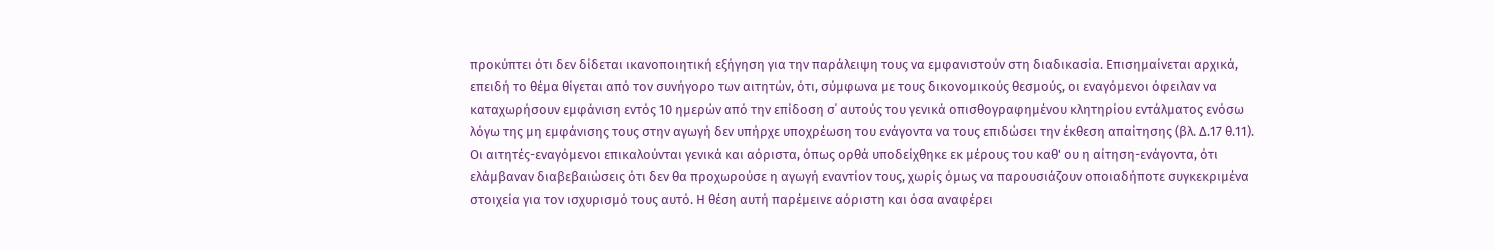προκύπτει ότι δεν δίδεται ικανοποιητική εξήγηση για την παράλειψη τους να εμφανιστούν στη διαδικασία. Επισημαίνεται αρχικά, επειδή το θέμα θίγεται από τον συνήγορο των αιτητών, ότι, σύμφωνα με τους δικονομικούς θεσμούς, οι εναγόμενοι όφειλαν να καταχωρήσουν εμφάνιση εντός 10 ημερών από την επίδοση σ΄ αυτούς του γενικά οπισθογραφημένου κλητηρίου εντάλματος ενόσω λόγω της μη εμφάνισης τους στην αγωγή δεν υπήρχε υποχρέωση του ενάγοντα να τους επιδώσει την έκθεση απαίτησης (βλ. Δ.17 θ.11). Οι αιτητές-εναγόμενοι επικαλούνται γενικά και αόριστα, όπως ορθά υποδείχθηκε εκ μέρους του καθ' ου η αίτηση-ενάγοντα, ότι ελάμβαναν διαβεβαιώσεις ότι δεν θα προχωρούσε η αγωγή εναντίον τους, χωρίς όμως να παρουσιάζουν οποιαδήποτε συγκεκριμένα στοιχεία για τον ισχυρισμό τους αυτό. Η θέση αυτή παρέμεινε αόριστη και όσα αναφέρει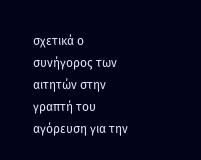σχετικά ο συνήγορος των αιτητών στην γραπτή του αγόρευση για την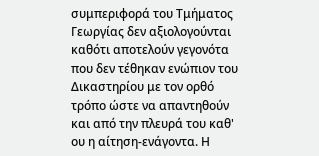συμπεριφορά του Τμήματος Γεωργίας δεν αξιολογούνται καθότι αποτελούν γεγονότα που δεν τέθηκαν ενώπιον του Δικαστηρίου με τον ορθό τρόπο ώστε να απαντηθούν και από την πλευρά του καθ' ου η αίτηση-ενάγοντα. Η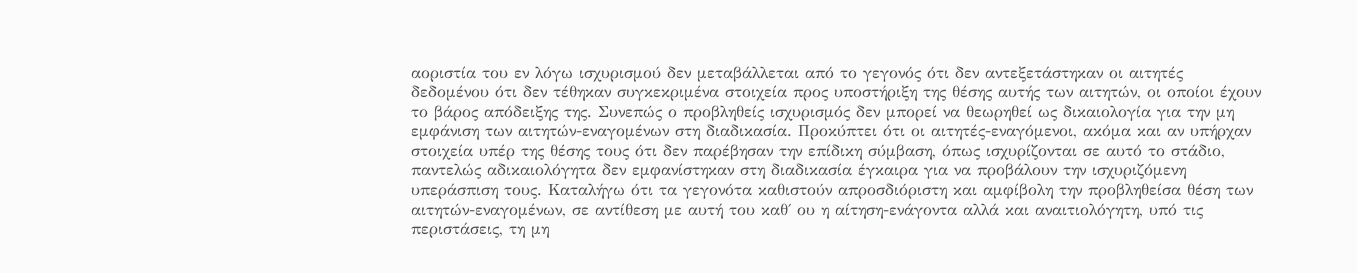αοριστία του εν λόγω ισχυρισμού δεν μεταβάλλεται από το γεγονός ότι δεν αντεξετάστηκαν οι αιτητές δεδομένου ότι δεν τέθηκαν συγκεκριμένα στοιχεία προς υποστήριξη της θέσης αυτής των αιτητών, οι οποίοι έχουν το βάρος απόδειξης της. Συνεπώς ο προβληθείς ισχυρισμός δεν μπορεί να θεωρηθεί ως δικαιολογία για την μη εμφάνιση των αιτητών-εναγομένων στη διαδικασία. Προκύπτει ότι οι αιτητές-εναγόμενοι, ακόμα και αν υπήρχαν στοιχεία υπέρ της θέσης τους ότι δεν παρέβησαν την επίδικη σύμβαση, όπως ισχυρίζονται σε αυτό το στάδιο, παντελώς αδικαιολόγητα δεν εμφανίστηκαν στη διαδικασία έγκαιρα για να προβάλουν την ισχυριζόμενη υπεράσπιση τους. Καταλήγω ότι τα γεγονότα καθιστούν απροσδιόριστη και αμφίβολη την προβληθείσα θέση των αιτητών-εναγομένων, σε αντίθεση με αυτή του καθ΄ ου η αίτηση-ενάγοντα αλλά και αναιτιολόγητη, υπό τις περιστάσεις, τη μη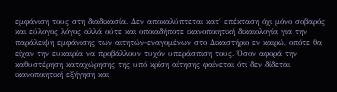εμφάνιση τους στη διαδικασία. Δεν αποκαλύπτεται κατ΄ επέκταση όχι μόνο σοβαρός και εύλογος λόγος αλλά ούτε και οποιαδήποτε ικανοποιητική δικαιολογία για την παράλειψη εμφάνισης των αιτητών-εναγομένων στο Δικαστήριο εν καιρώ, οπότε θα είχαν την ευκαιρία να προβάλλουν τυχόν υπεράσπιση τους. Όσον αφορά την καθυστέρηση καταχώρησης της υπό κρίση αίτησης φαίνεται ότι δεν δίδεται ικανοποιητική εξήγηση και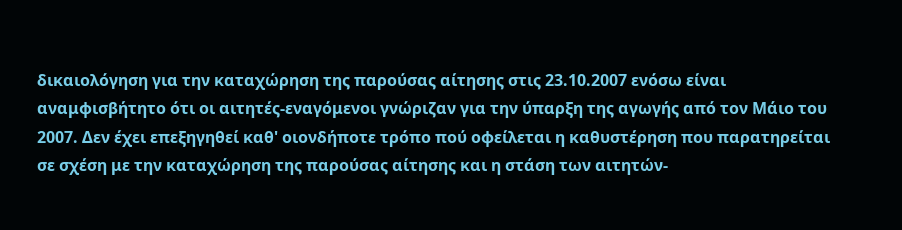δικαιολόγηση για την καταχώρηση της παρούσας αίτησης στις 23.10.2007 ενόσω είναι αναμφισβήτητο ότι οι αιτητές-εναγόμενοι γνώριζαν για την ύπαρξη της αγωγής από τον Μάιο του 2007. Δεν έχει επεξηγηθεί καθ' οιονδήποτε τρόπο πού οφείλεται η καθυστέρηση που παρατηρείται σε σχέση με την καταχώρηση της παρούσας αίτησης και η στάση των αιτητών-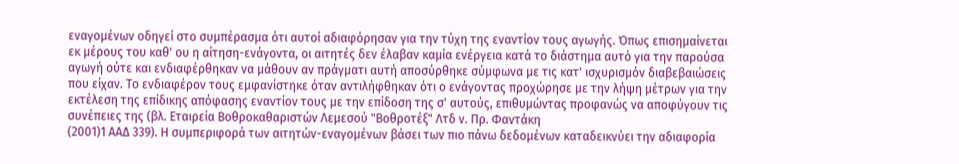εναγομένων οδηγεί στο συμπέρασμα ότι αυτοί αδιαφόρησαν για την τύχη της εναντίον τους αγωγής. Όπως επισημαίνεται εκ μέρους του καθ' ου η αίτηση-ενάγοντα, οι αιτητές δεν έλαβαν καμία ενέργεια κατά το διάστημα αυτό για την παρούσα αγωγή ούτε και ενδιαφέρθηκαν να μάθουν αν πράγματι αυτή αποσύρθηκε σύμφωνα με τις κατ' ισχυρισμόν διαβεβαιώσεις που είχαν. Το ενδιαφέρον τους εμφανίστηκε όταν αντιλήφθηκαν ότι ο ενάγοντας προχώρησε με την λήψη μέτρων για την εκτέλεση της επίδικης απόφασης εναντίον τους με την επίδοση της σ' αυτούς, επιθυμώντας προφανώς να αποφύγουν τις συνέπειες της (βλ. Εταιρεία Βοθροκαθαριστών Λεμεσού "Βοθροτέξ" Λτδ ν. Πρ. Φαντάκη
(2001)1 ΑΑΔ 339). Η συμπεριφορά των αιτητών-εναγομένων βάσει των πιο πάνω δεδομένων καταδεικνύει την αδιαφορία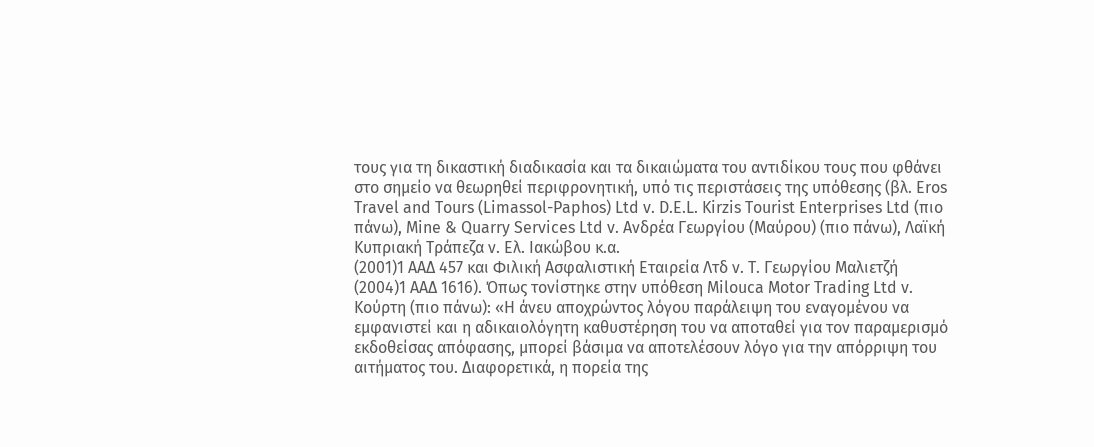τους για τη δικαστική διαδικασία και τα δικαιώματα του αντιδίκου τους που φθάνει στο σημείο να θεωρηθεί περιφρονητική, υπό τις περιστάσεις της υπόθεσης (βλ. Eros Travel and Tours (Limassol-Paphos) Ltd v. D.E.L. Kirzis Tourist Enterprises Ltd (πιο πάνω), Mine & Quarry Services Ltd v. Ανδρέα Γεωργίου (Μαύρου) (πιο πάνω), Λαϊκή Κυπριακή Τράπεζα ν. Ελ. Ιακώβου κ.α.
(2001)1 ΑΑΔ 457 και Φιλική Ασφαλιστική Εταιρεία Λτδ ν. Τ. Γεωργίου Μαλιετζή
(2004)1 ΑΑΔ 1616). Όπως τονίστηκε στην υπόθεση Milouca Motor Trading Ltd v. Κούρτη (πιο πάνω): «Η άνευ αποχρώντος λόγου παράλειψη του εναγομένου να εμφανιστεί και η αδικαιολόγητη καθυστέρηση του να αποταθεί για τον παραμερισμό εκδοθείσας απόφασης, μπορεί βάσιμα να αποτελέσουν λόγο για την απόρριψη του αιτήματος του. Διαφορετικά, η πορεία της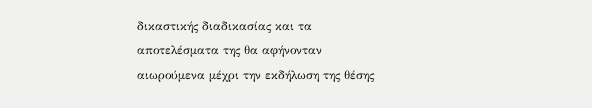δικαστικής διαδικασίας και τα αποτελέσματα της θα αφήνονταν αιωρούμενα μέχρι την εκδήλωση της θέσης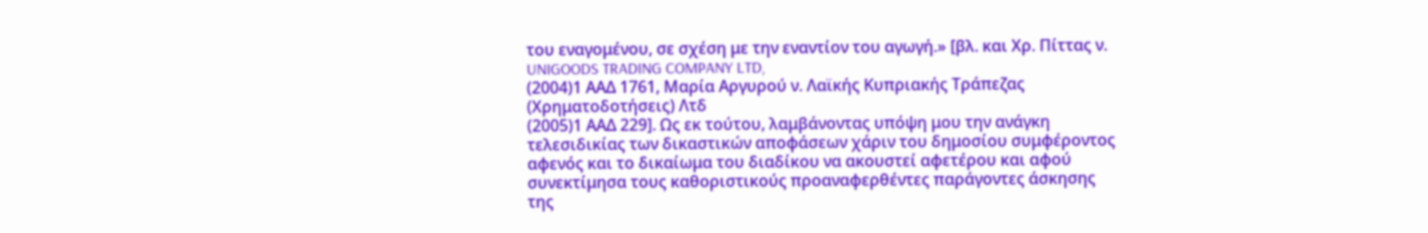του εναγομένου, σε σχέση με την εναντίον του αγωγή.» [βλ. και Χρ. Πίττας ν. UNIGOODS TRADING COMPANY LTD,
(2004)1 ΑΑΔ 1761, Μαρία Αργυρού ν. Λαϊκής Κυπριακής Τράπεζας (Χρηματοδοτήσεις) Λτδ
(2005)1 ΑΑΔ 229]. Ως εκ τούτου, λαμβάνοντας υπόψη μου την ανάγκη τελεσιδικίας των δικαστικών αποφάσεων χάριν του δημοσίου συμφέροντος αφενός και το δικαίωμα του διαδίκου να ακουστεί αφετέρου και αφού συνεκτίμησα τους καθοριστικούς προαναφερθέντες παράγοντες άσκησης της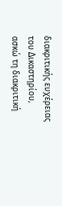διακριτικής ευχέρειας του Δικαστηρίου, ασκώ τη διακριτική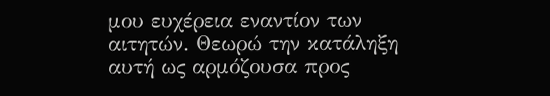μου ευχέρεια εναντίον των αιτητών. Θεωρώ την κατάληξη αυτή ως αρμόζουσα προς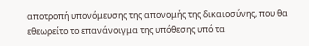αποτροπή υπονόμευσης της απονομής της δικαιοσύνης, που θα εθεωρείτο το επανάνοιγμα της υπόθεσης υπό τα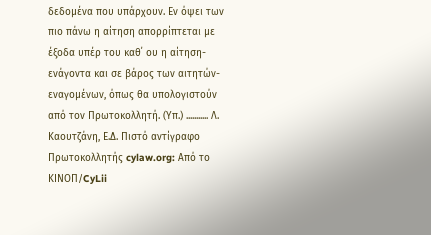δεδομένα που υπάρχουν. Εν όψει των πιο πάνω η αίτηση απορρίπτεται με έξοδα υπέρ του καθ΄ ου η αίτηση-ενάγοντα και σε βάρος των αιτητών-εναγομένων, όπως θα υπολογιστούν από τον Πρωτοκολλητή. (Υπ.) ........... Λ. Καουτζάνη, Ε.Δ. Πιστό αντίγραφο Πρωτοκολλητής cylaw.org: Από το ΚΙΝOΠ/CyLii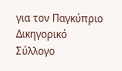για τον Παγκύπριο Δικηγορικό Σύλλογο